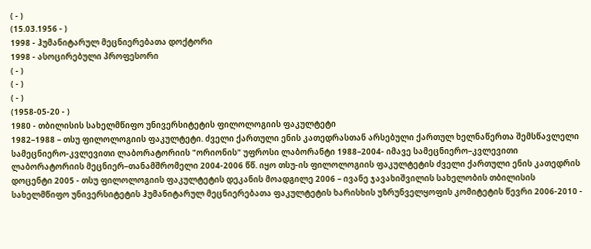( - )
(15.03.1956 - )
1998 - ჰუმანიტარულ მეცნიერებათა დოქტორი
1998 - ასოცირებული პროფესორი
( - )
( - )
( - )
(1958-05-20 - )
1980 - თბილისის სახელმწიფო უნივერსიტეტის ფილოლოგიის ფაკულტეტი
1982–1988 – თსუ ფილოლოგიის ფაკულტეტი. ძველი ქართული ენის კათედრასთან არსებული ქართულ ხელნაწერთა შემსწავლელი სამეცნიერო-კვლევითი ლაბორატორიის "ორიონის" უფროსი ლაბორანტი 1988–2004- იმავე სამეცნიერო–კვლევითი ლაბორატორიის მეცნიერ–თანამშრომელი 2004-2006 წწ. იყო თსუ-ის ფილოლოგიის ფაკულტეტის ძველი ქართული ენის კათედრის დოცენტი 2005 - თსუ ფილოლოგიის ფაკულტეტის დეკანის მოადგილე 2006 – ივანე ჯავახიშვილის სახელობის თბილისის სახელმწიფო უნივერსიტეტის ჰუმანიტარულ მეცნიერებათა ფაკულტეტის ხარისხის უზრუნველყოფის კომიტეტის წევრი 2006-2010 -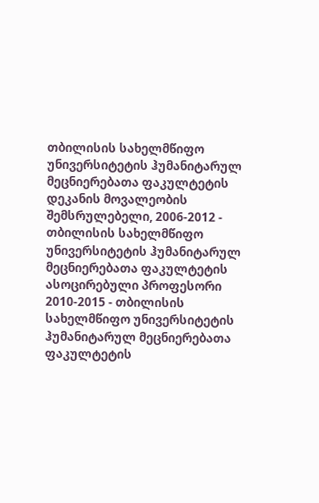თბილისის სახელმწიფო უნივერსიტეტის ჰუმანიტარულ მეცნიერებათა ფაკულტეტის დეკანის მოვალეობის შემსრულებელი, 2006-2012 - თბილისის სახელმწიფო უნივერსიტეტის ჰუმანიტარულ მეცნიერებათა ფაკულტეტის ასოცირებული პროფესორი 2010-2015 - თბილისის სახელმწიფო უნივერსიტეტის ჰუმანიტარულ მეცნიერებათა ფაკულტეტის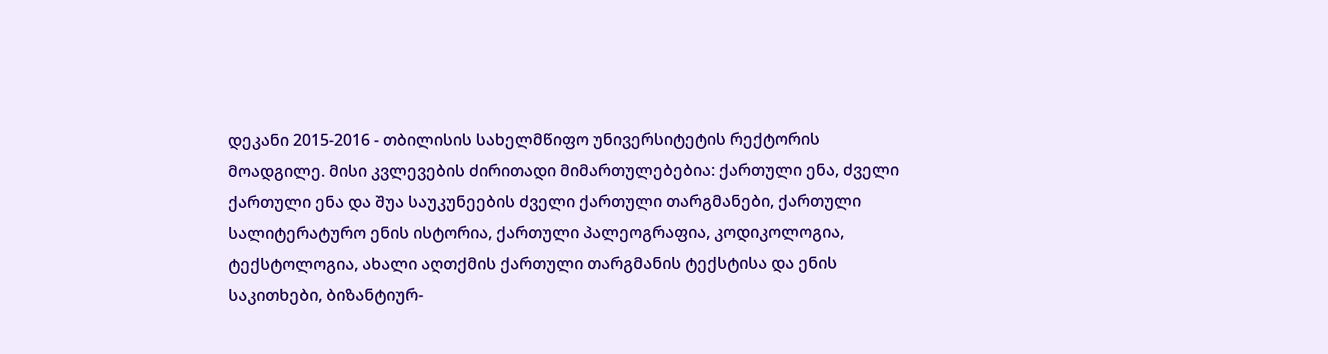დეკანი 2015-2016 - თბილისის სახელმწიფო უნივერსიტეტის რექტორის მოადგილე. მისი კვლევების ძირითადი მიმართულებებია: ქართული ენა, ძველი ქართული ენა და შუა საუკუნეების ძველი ქართული თარგმანები, ქართული სალიტერატურო ენის ისტორია, ქართული პალეოგრაფია, კოდიკოლოგია, ტექსტოლოგია, ახალი აღთქმის ქართული თარგმანის ტექსტისა და ენის საკითხები, ბიზანტიურ-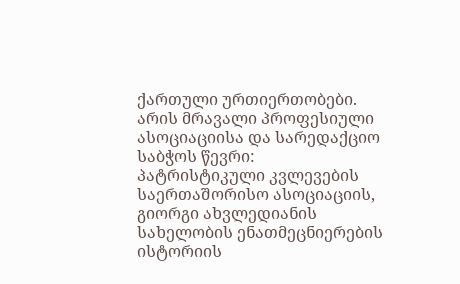ქართული ურთიერთობები. არის მრავალი პროფესიული ასოციაციისა და სარედაქციო საბჭოს წევრი: პატრისტიკული კვლევების საერთაშორისო ასოციაციის, გიორგი ახვლედიანის სახელობის ენათმეცნიერების ისტორიის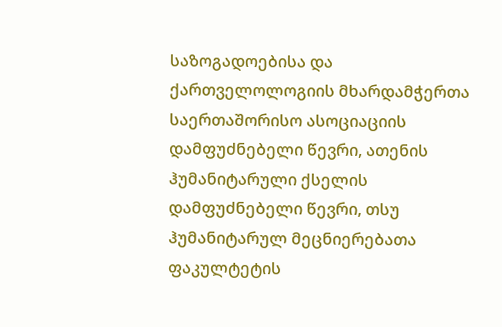საზოგადოებისა და ქართველოლოგიის მხარდამჭერთა საერთაშორისო ასოციაციის დამფუძნებელი წევრი, ათენის ჰუმანიტარული ქსელის დამფუძნებელი წევრი, თსუ ჰუმანიტარულ მეცნიერებათა ფაკულტეტის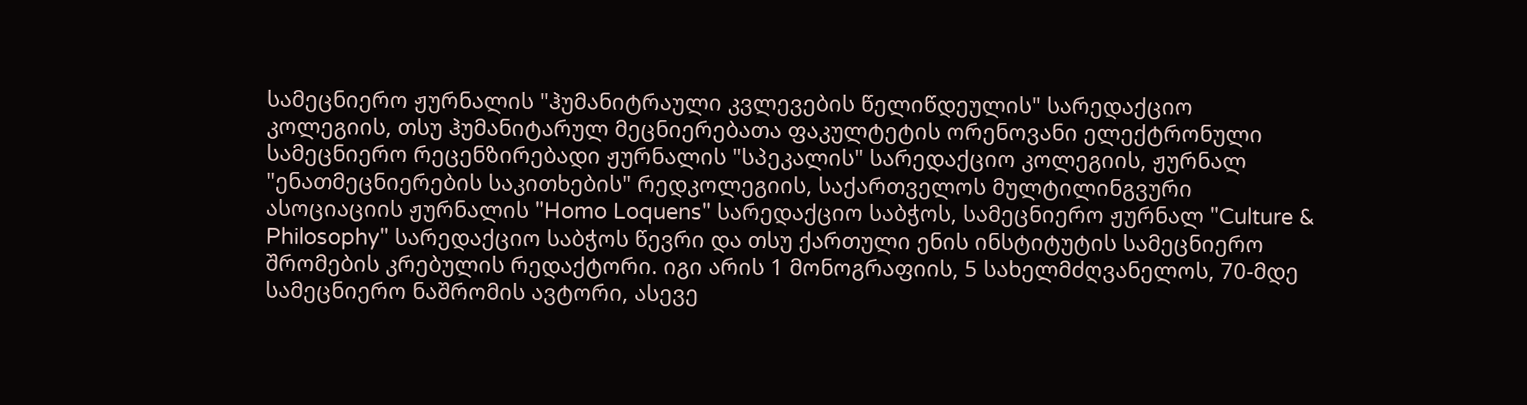სამეცნიერო ჟურნალის "ჰუმანიტრაული კვლევების წელიწდეულის" სარედაქციო კოლეგიის, თსუ ჰუმანიტარულ მეცნიერებათა ფაკულტეტის ორენოვანი ელექტრონული სამეცნიერო რეცენზირებადი ჟურნალის "სპეკალის" სარედაქციო კოლეგიის, ჟურნალ "ენათმეცნიერების საკითხების" რედკოლეგიის, საქართველოს მულტილინგვური ასოციაციის ჟურნალის "Homo Loquens" სარედაქციო საბჭოს, სამეცნიერო ჟურნალ "Culture & Philosophy" სარედაქციო საბჭოს წევრი და თსუ ქართული ენის ინსტიტუტის სამეცნიერო შრომების კრებულის რედაქტორი. იგი არის 1 მონოგრაფიის, 5 სახელმძღვანელოს, 70-მდე სამეცნიერო ნაშრომის ავტორი, ასევე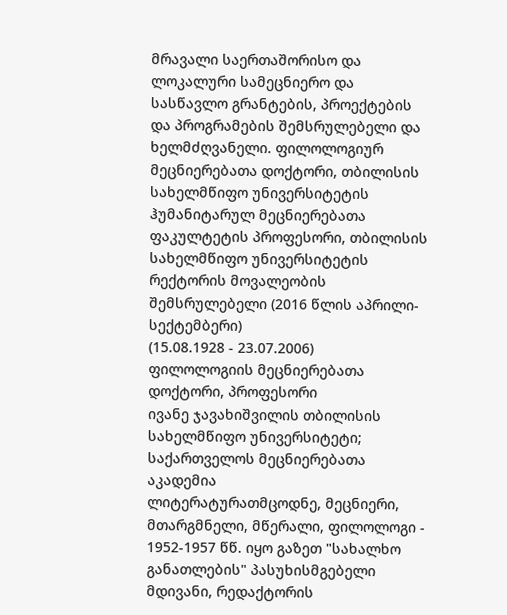მრავალი საერთაშორისო და ლოკალური სამეცნიერო და სასწავლო გრანტების, პროექტების და პროგრამების შემსრულებელი და ხელმძღვანელი. ფილოლოგიურ მეცნიერებათა დოქტორი, თბილისის სახელმწიფო უნივერსიტეტის ჰუმანიტარულ მეცნიერებათა ფაკულტეტის პროფესორი, თბილისის სახელმწიფო უნივერსიტეტის რექტორის მოვალეობის შემსრულებელი (2016 წლის აპრილი-სექტემბერი)
(15.08.1928 - 23.07.2006)
ფილოლოგიის მეცნიერებათა დოქტორი, პროფესორი
ივანე ჯავახიშვილის თბილისის სახელმწიფო უნივერსიტეტი; საქართველოს მეცნიერებათა აკადემია
ლიტერატურათმცოდნე, მეცნიერი, მთარგმნელი, მწერალი, ფილოლოგი - 1952-1957 წწ. იყო გაზეთ "სახალხო განათლების" პასუხისმგებელი მდივანი, რედაქტორის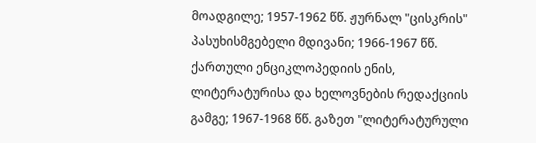მოადგილე; 1957-1962 წწ. ჟურნალ "ცისკრის" პასუხისმგებელი მდივანი; 1966-1967 წწ. ქართული ენციკლოპედიის ენის, ლიტერატურისა და ხელოვნების რედაქციის გამგე; 1967-1968 წწ. გაზეთ "ლიტერატურული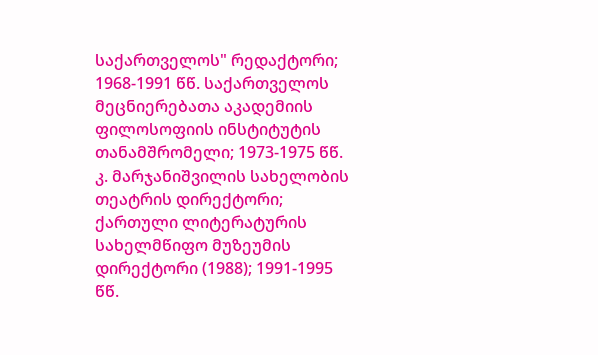საქართველოს" რედაქტორი; 1968-1991 წწ. საქართველოს მეცნიერებათა აკადემიის ფილოსოფიის ინსტიტუტის თანამშრომელი; 1973-1975 წწ. კ. მარჯანიშვილის სახელობის თეატრის დირექტორი; ქართული ლიტერატურის სახელმწიფო მუზეუმის დირექტორი (1988); 1991-1995 წწ.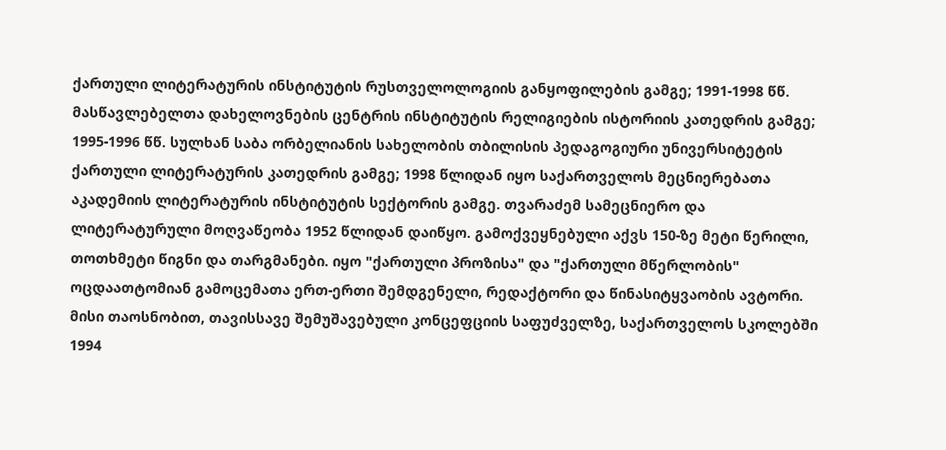ქართული ლიტერატურის ინსტიტუტის რუსთველოლოგიის განყოფილების გამგე; 1991-1998 წწ. მასწავლებელთა დახელოვნების ცენტრის ინსტიტუტის რელიგიების ისტორიის კათედრის გამგე; 1995-1996 წწ. სულხან საბა ორბელიანის სახელობის თბილისის პედაგოგიური უნივერსიტეტის ქართული ლიტერატურის კათედრის გამგე; 1998 წლიდან იყო საქართველოს მეცნიერებათა აკადემიის ლიტერატურის ინსტიტუტის სექტორის გამგე. თვარაძემ სამეცნიერო და ლიტერატურული მოღვაწეობა 1952 წლიდან დაიწყო. გამოქვეყნებული აქვს 150-ზე მეტი წერილი, თოთხმეტი წიგნი და თარგმანები. იყო "ქართული პროზისა" და "ქართული მწერლობის" ოცდაათტომიან გამოცემათა ერთ-ერთი შემდგენელი, რედაქტორი და წინასიტყვაობის ავტორი. მისი თაოსნობით, თავისსავე შემუშავებული კონცეფციის საფუძველზე, საქართველოს სკოლებში 1994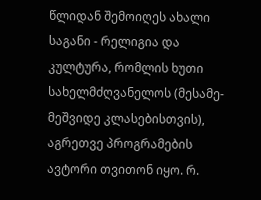წლიდან შემოიღეს ახალი საგანი - რელიგია და კულტურა, რომლის ხუთი სახელმძღვანელოს (მესამე-მეშვიდე კლასებისთვის), აგრეთვე პროგრამების ავტორი თვითონ იყო. რ.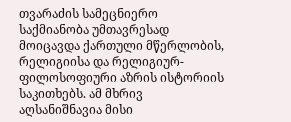თვარაძის სამეცნიერო საქმიანობა უმთავრესად მოიცავდა ქართული მწერლობის, რელიგიისა და რელიგიურ-ფილოსოფიური აზრის ისტორიის საკითხებს. ამ მხრივ აღსანიშნავია მისი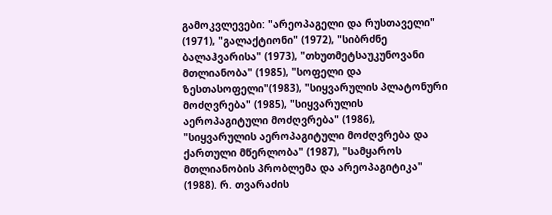გამოკვლევები: "არეოპაგელი და რუსთაველი" (1971), "გალაქტიონი" (1972), "სიბრძნე ბალაჰვარისა" (1973), "თხუთმეტსაუკუნოვანი მთლიანობა" (1985), "სოფელი და ზესთასოფელი"(1983), "სიყვარულის პლატონური მოძღვრება" (1985), "სიყვარულის აეროპაგიტული მოძღვრება" (1986), "სიყვარულის აეროპაგიტული მოძღვრება და ქართული მწერლობა" (1987), "სამყაროს მთლიანობის პრობლემა და არეოპაგიტიკა" (1988). რ. თვარაძის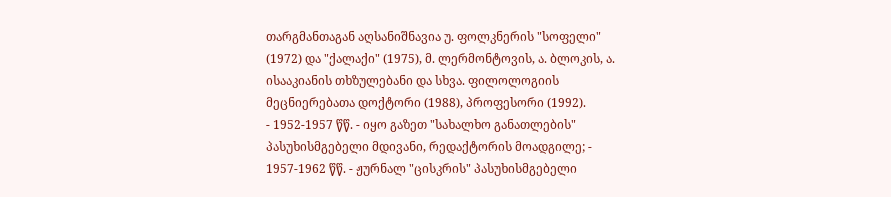თარგმანთაგან აღსანიშნავია უ. ფოლკნერის "სოფელი" (1972) და "ქალაქი" (1975), მ. ლერმონტოვის, ა. ბლოკის, ა. ისააკიანის თხზულებანი და სხვა. ფილოლოგიის მეცნიერებათა დოქტორი (1988), პროფესორი (1992).
- 1952-1957 წწ. - იყო გაზეთ "სახალხო განათლების" პასუხისმგებელი მდივანი, რედაქტორის მოადგილე; - 1957-1962 წწ. - ჟურნალ "ცისკრის" პასუხისმგებელი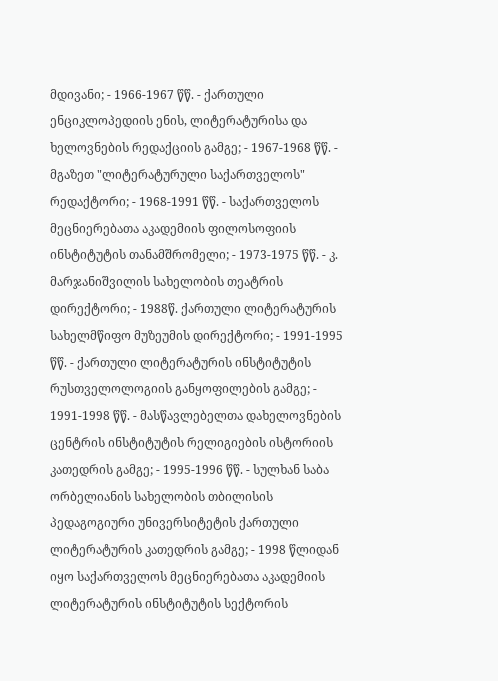მდივანი; - 1966-1967 წწ. - ქართული ენციკლოპედიის ენის, ლიტერატურისა და ხელოვნების რედაქციის გამგე; - 1967-1968 წწ. - მგაზეთ "ლიტერატურული საქართველოს" რედაქტორი; - 1968-1991 წწ. - საქართველოს მეცნიერებათა აკადემიის ფილოსოფიის ინსტიტუტის თანამშრომელი; - 1973-1975 წწ. - კ. მარჯანიშვილის სახელობის თეატრის დირექტორი; - 1988წ. ქართული ლიტერატურის სახელმწიფო მუზეუმის დირექტორი; - 1991-1995 წწ. - ქართული ლიტერატურის ინსტიტუტის რუსთველოლოგიის განყოფილების გამგე; - 1991-1998 წწ. - მასწავლებელთა დახელოვნების ცენტრის ინსტიტუტის რელიგიების ისტორიის კათედრის გამგე; - 1995-1996 წწ. - სულხან საბა ორბელიანის სახელობის თბილისის პედაგოგიური უნივერსიტეტის ქართული ლიტერატურის კათედრის გამგე; - 1998 წლიდან იყო საქართველოს მეცნიერებათა აკადემიის ლიტერატურის ინსტიტუტის სექტორის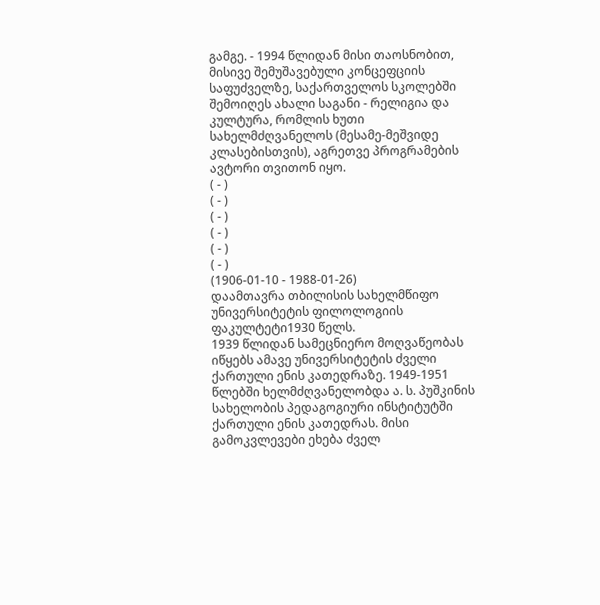გამგე. - 1994 წლიდან მისი თაოსნობით, მისივე შემუშავებული კონცეფციის საფუძველზე, საქართველოს სკოლებში შემოიღეს ახალი საგანი - რელიგია და კულტურა, რომლის ხუთი სახელმძღვანელოს (მესამე-მეშვიდე კლასებისთვის), აგრეთვე პროგრამების ავტორი თვითონ იყო.
( - )
( - )
( - )
( - )
( - )
( - )
(1906-01-10 - 1988-01-26)
დაამთავრა თბილისის სახელმწიფო უნივერსიტეტის ფილოლოგიის ფაკულტეტი1930 წელს.
1939 წლიდან სამეცნიერო მოღვაწეობას იწყებს ამავე უნივერსიტეტის ძველი ქართული ენის კათედრაზე. 1949-1951 წლებში ხელმძღვანელობდა ა. ს. პუშკინის სახელობის პედაგოგიური ინსტიტუტში ქართული ენის კათედრას. მისი გამოკვლევები ეხება ძველ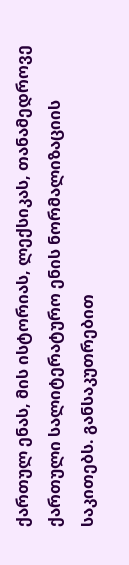ქართულ ენას, მის ისტორიას, ლექსიკას, თანამედროვე ქართული სალიტერატურო ენის ნორმალიზაციის საკითებს. განსაკუთრებით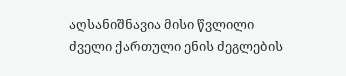აღსანიშნავია მისი წვლილი ძველი ქართული ენის ძეგლების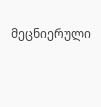მეცნიერული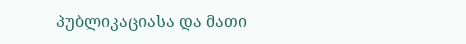პუბლიკაციასა და მათი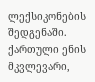ლექსიკონების შედგენაში. ქართული ენის მკვლევარი,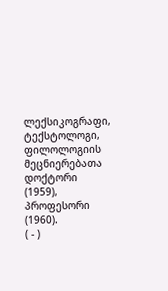ლექსიკოგრაფი, ტექსტოლოგი, ფილოლოგიის მეცნიერებათა დოქტორი (1959), პროფესორი (1960).
( - )